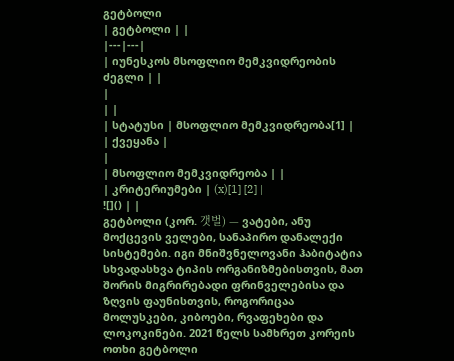გეტბოლი
| გეტბოლი | |
|---|---|
| იუნესკოს მსოფლიო მემკვიდრეობის ძეგლი | |
|
| |
| სტატუსი | მსოფლიო მემკვიდრეობა[1] |
| ქვეყანა |
|
| მსოფლიო მემკვიდრეობა | |
| კრიტერიუმები | (x)[1] [2] |
![]() | |
გეტბოლი (კორ. 갯벌) — ვატები, ანუ მოქცევის ველები, სანაპირო დანალექი სისტემები. იგი მნიშვნელოვანი ჰაბიტატია სხვადასხვა ტიპის ორგანიზმებისთვის, მათ შორის მიგრირებადი ფრინველებისა და ზღვის ფაუნისთვის, როგორიცაა მოლუსკები, კიბოები, რვაფეხები და ლოკოკინები. 2021 წელს სამხრეთ კორეის ოთხი გეტბოლი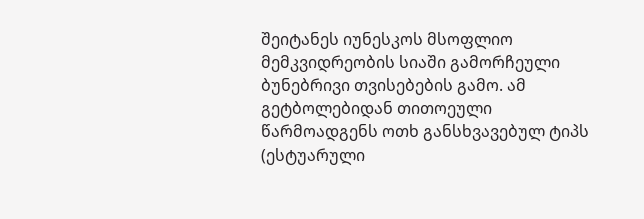შეიტანეს იუნესკოს მსოფლიო მემკვიდრეობის სიაში გამორჩეული ბუნებრივი თვისებების გამო. ამ გეტბოლებიდან თითოეული წარმოადგენს ოთხ განსხვავებულ ტიპს (ესტუარული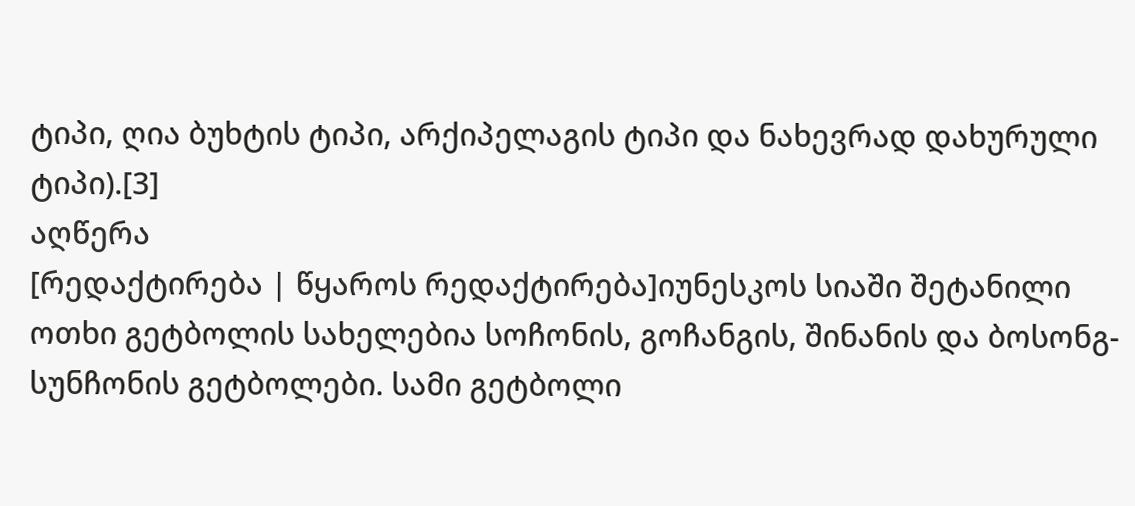ტიპი, ღია ბუხტის ტიპი, არქიპელაგის ტიპი და ნახევრად დახურული ტიპი).[3]
აღწერა
[რედაქტირება | წყაროს რედაქტირება]იუნესკოს სიაში შეტანილი ოთხი გეტბოლის სახელებია სოჩონის, გოჩანგის, შინანის და ბოსონგ-სუნჩონის გეტბოლები. სამი გეტბოლი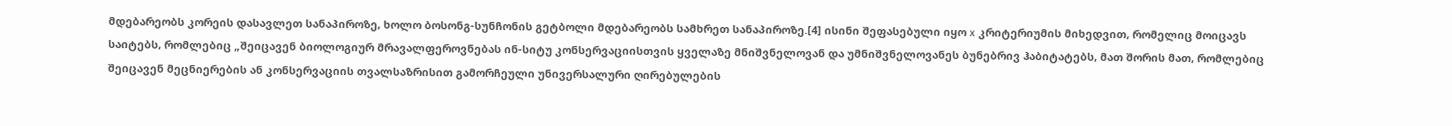მდებარეობს კორეის დასავლეთ სანაპიროზე, ხოლო ბოსონგ-სუნჩონის გეტბოლი მდებარეობს სამხრეთ სანაპიროზე.[4] ისინი შეფასებული იყო x კრიტერიუმის მიხედვით, რომელიც მოიცავს საიტებს, რომლებიც „შეიცავენ ბიოლოგიურ მრავალფეროვნებას ინ-სიტუ კონსერვაციისთვის ყველაზე მნიშვნელოვან და უმნიშვნელოვანეს ბუნებრივ ჰაბიტატებს, მათ შორის მათ, რომლებიც შეიცავენ მეცნიერების ან კონსერვაციის თვალსაზრისით გამორჩეული უნივერსალური ღირებულების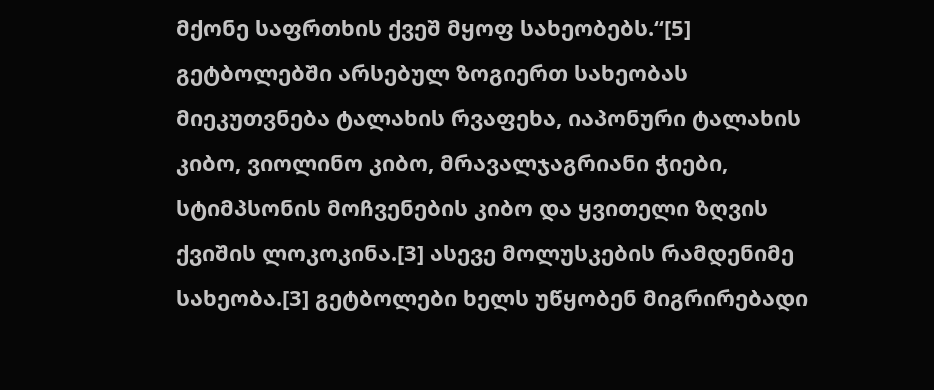მქონე საფრთხის ქვეშ მყოფ სახეობებს.“[5] გეტბოლებში არსებულ ზოგიერთ სახეობას მიეკუთვნება ტალახის რვაფეხა, იაპონური ტალახის კიბო, ვიოლინო კიბო, მრავალჯაგრიანი ჭიები, სტიმპსონის მოჩვენების კიბო და ყვითელი ზღვის ქვიშის ლოკოკინა.[3] ასევე მოლუსკების რამდენიმე სახეობა.[3] გეტბოლები ხელს უწყობენ მიგრირებადი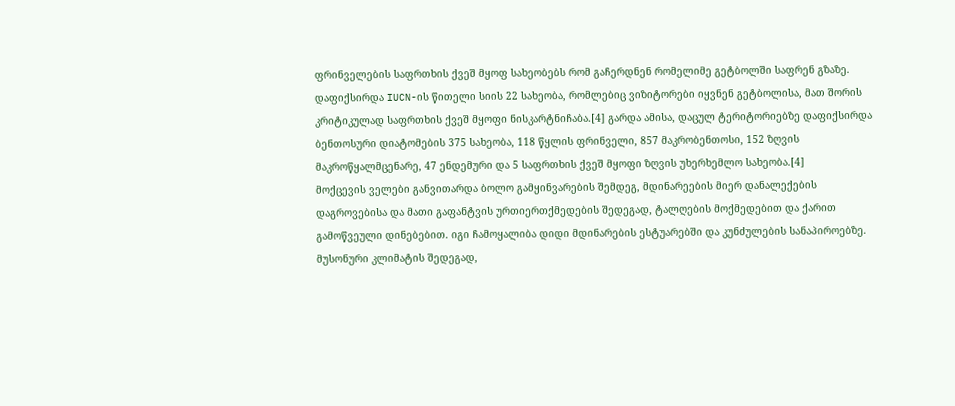ფრინველების საფრთხის ქვეშ მყოფ სახეობებს რომ გაჩერდნენ რომელიმე გეტბოლში საფრენ გზაზე. დაფიქსირდა IUCN-ის წითელი სიის 22 სახეობა, რომლებიც ვიზიტორები იყვნენ გეტბოლისა, მათ შორის კრიტიკულად საფრთხის ქვეშ მყოფი ნისკარტნიჩაბა.[4] გარდა ამისა, დაცულ ტერიტორიებზე დაფიქსირდა ბენთოსური დიატომების 375 სახეობა, 118 წყლის ფრინველი, 857 მაკრობენთოსი, 152 ზღვის მაკროწყალმცენარე, 47 ენდემური და 5 საფრთხის ქვეშ მყოფი ზღვის უხერხემლო სახეობა.[4]
მოქცევის ველები განვითარდა ბოლო გამყინვარების შემდეგ, მდინარეების მიერ დანალექების დაგროვებისა და მათი გაფანტვის ურთიერთქმედების შედეგად, ტალღების მოქმედებით და ქარით გამოწვეული დინებებით. იგი ჩამოყალიბა დიდი მდინარების ესტუარებში და კუნძულების სანაპიროებზე. მუსონური კლიმატის შედეგად,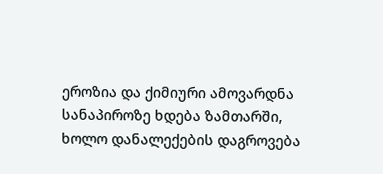ეროზია და ქიმიური ამოვარდნა სანაპიროზე ხდება ზამთარში, ხოლო დანალექების დაგროვება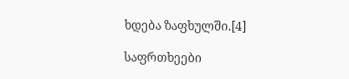ხდება ზაფხულში.[4]

საფრთხეები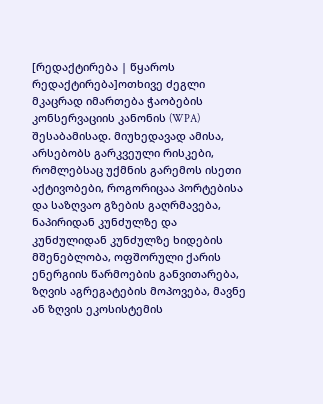[რედაქტირება | წყაროს რედაქტირება]ოთხივე ძეგლი მკაცრად იმართება ჭაობების კონსერვაციის კანონის (WPA) შესაბამისად. მიუხედავად ამისა, არსებობს გარკვეული რისკები, რომლებსაც უქმნის გარემოს ისეთი აქტივობები, როგორიცაა პორტებისა და საზღვაო გზების გაღრმავება, ნაპირიდან კუნძულზე და კუნძულიდან კუნძულზე ხიდების მშენებლობა, ოფშორული ქარის ენერგიის წარმოების განვითარება, ზღვის აგრეგატების მოპოვება, მავნე ან ზღვის ეკოსისტემის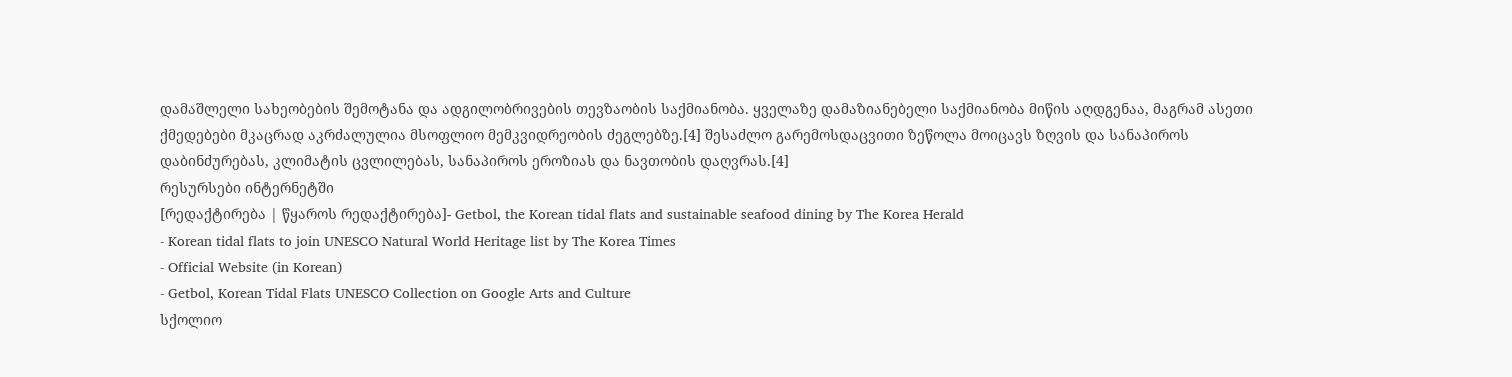დამაშლელი სახეობების შემოტანა და ადგილობრივების თევზაობის საქმიანობა. ყველაზე დამაზიანებელი საქმიანობა მიწის აღდგენაა, მაგრამ ასეთი ქმედებები მკაცრად აკრძალულია მსოფლიო მემკვიდრეობის ძეგლებზე.[4] შესაძლო გარემოსდაცვითი ზეწოლა მოიცავს ზღვის და სანაპიროს დაბინძურებას, კლიმატის ცვლილებას, სანაპიროს ეროზიას და ნავთობის დაღვრას.[4]
რესურსები ინტერნეტში
[რედაქტირება | წყაროს რედაქტირება]- Getbol, the Korean tidal flats and sustainable seafood dining by The Korea Herald
- Korean tidal flats to join UNESCO Natural World Heritage list by The Korea Times
- Official Website (in Korean)
- Getbol, Korean Tidal Flats UNESCO Collection on Google Arts and Culture
სქოლიო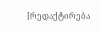[რედაქტირება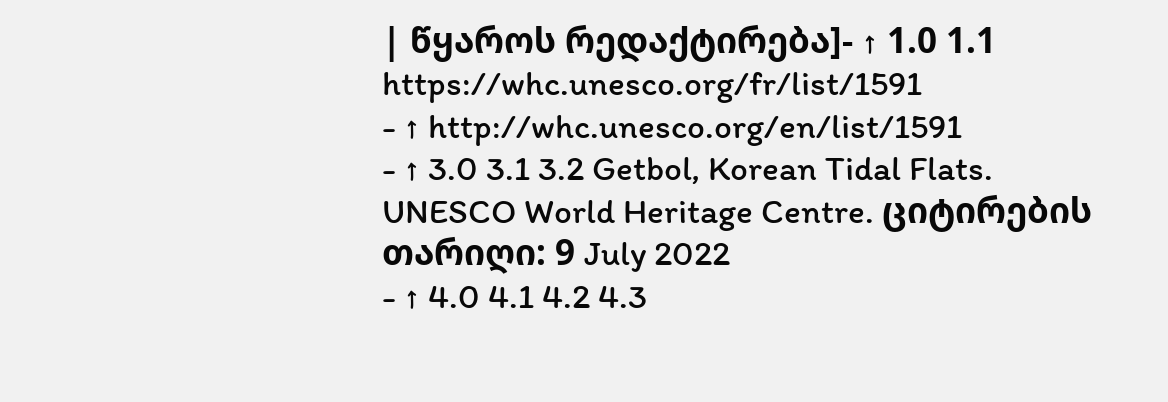| წყაროს რედაქტირება]- ↑ 1.0 1.1 https://whc.unesco.org/fr/list/1591
- ↑ http://whc.unesco.org/en/list/1591
- ↑ 3.0 3.1 3.2 Getbol, Korean Tidal Flats. UNESCO World Heritage Centre. ციტირების თარიღი: 9 July 2022
- ↑ 4.0 4.1 4.2 4.3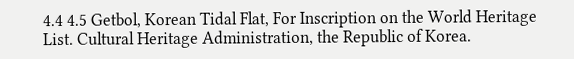4.4 4.5 Getbol, Korean Tidal Flat, For Inscription on the World Heritage List. Cultural Heritage Administration, the Republic of Korea.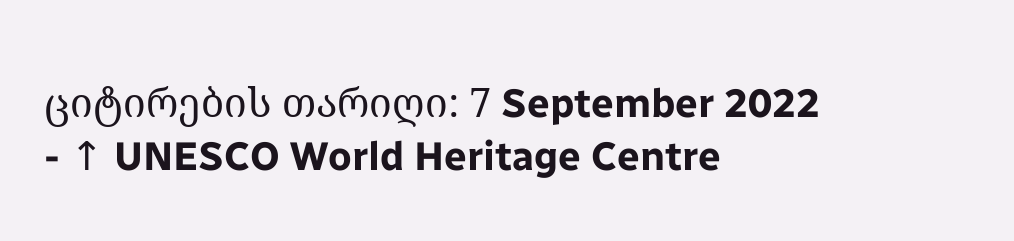ციტირების თარიღი: 7 September 2022
- ↑ UNESCO World Heritage Centre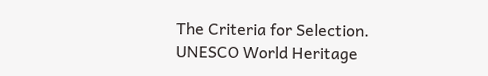The Criteria for Selection. UNESCO World Heritage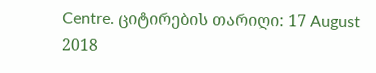Centre. ციტირების თარიღი: 17 August 2018